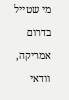מי שטייל בדרום אמריקה, וודאי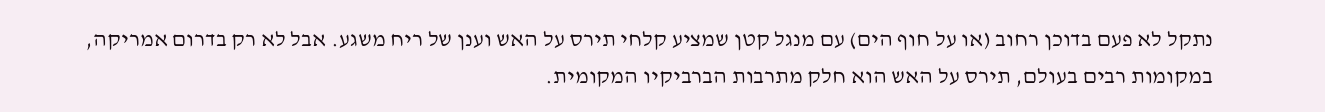נתקל לא פעם בדוכן רחוב (או על חוף הים) עם מנגל קטן שמציע קלחי תירס על האש וענן של ריח משגע. אבל לא רק בדרום אמריקה, במקומות רבים בעולם, תירס על האש הוא חלק מתרבות הברביקיו המקומית.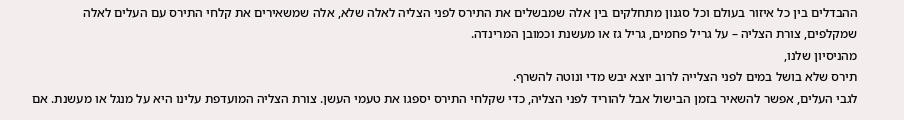ההבדלים בין כל איזור בעולם וכל סגנון מתחלקים בין אלה שמבשלים את התירס לפני הצליה לאלה שלא, אלה שמשאירים את קלחי התירס עם העלים לאלה שמקלפים, צורת הצליה – על גריל פחמים, גריל גז או מעשנת וכמובן המרינדה.
מהניסיון שלנו,
תירס שלא בושל במים לפני הצלייה לרוב יוצא יבש מדי ונוטה להשרף.
לגבי העלים, אפשר להשאיר בזמן הבישול אבל להוריד לפני הצליה, כדי שקלחי התירס יספגו את טעמי העשן. צורת הצליה המועדפת עלינו היא על מנגל או מעשנת. אם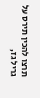תרצו להכין תירס על גריל גז,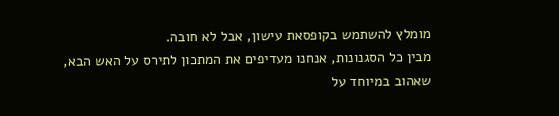מומלץ להשתמש בקופסאת עישון, אבל לא חובה.
מבין כל הסגנונות, אנחנו מעדיפים את המתכון לתירס על האש הבא, שאהוב במיוחד על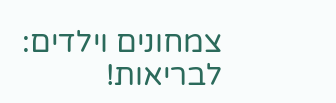צמחונים וילדים:
לבריאות!